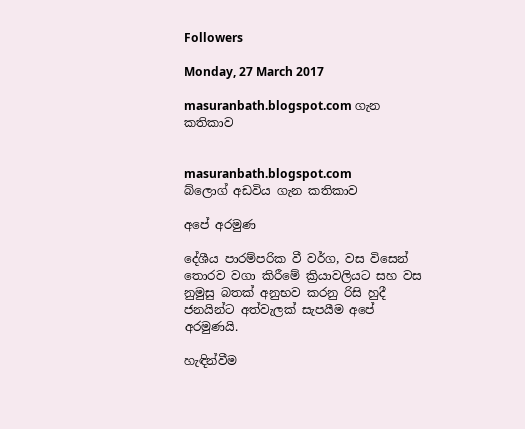Followers

Monday, 27 March 2017

masuranbath.blogspot.com ගැන කතිකාව


masuranbath.blogspot.com
බ්ලොග් අඩවිය ගැන කතිකාව

අපේ අරමුණ

දේශීය පාරම්පරික වී වර්ග, වස විසෙන් තොරව වගා කිරීමේ ක්‍රියාවලියට සහ වස නුමුසු බතක් අනුභව කරනු රිසි හුදී ජනයින්ට අත්වැලක් සැපයීම අපේ අරමුණයි.

හැඳින්වීම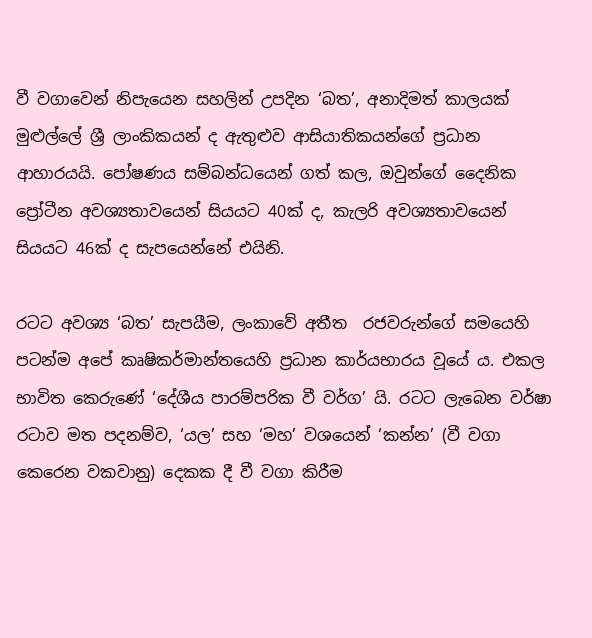වී වගාවෙන් නිපැයෙන සහලින් උපදින ‘බත’, අනාදිමත් කාලයක් මුළුල්ලේ ශ්‍රී ලාංකිකයන් ද ඇතුළුව ආසියාතිකයන්ගේ ප්‍රධාන  ආහාරයයි. පෝෂණය සම්බන්ධයෙන් ගත් කල, ඔවුන්ගේ දෛනික ප්‍රෝටීන අවශ්‍යතාවයෙන් සියයට 40ක් ද, කැලරි අවශ්‍යතාවයෙන් සියයට 46ක් ද සැපයෙන්නේ එයිනි.

රටට අවශ්‍ය ‘බත’ සැපයීම, ලංකාවේ අතීත  රජවරුන්ගේ සමයෙහි පටන්ම අපේ කෘෂිකර්මාන්තයෙහි ප්‍රධාන කාර්යභාරය වූයේ ය. එකල භාවිත කෙරුණේ ‘දේශීය පාරම්පරික වී වර්ග’ යි. රටට ලැබෙන වර්ෂා රටාව මත පදනම්ව, ‘යල’ සහ ‘මහ’ වශයෙන් ‘කන්න’ (වී වගා කෙරෙන වකවානු) දෙකක දී වී වගා කිරීම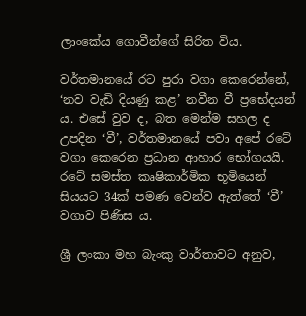ලාංකේය ගොවීන්ගේ සිරිත විය.

වර්තමානයේ රට පුරා වගා කෙරෙන්නේ,  ‘නව වැඩි දියණු කළ’ නවීන වී ප්‍රභේදයන් ය. එසේ වුව ද, බත මෙන්ම සහල ද උපදින ‘වී’, වර්තමානයේ පවා අපේ රටේ වගා කෙරෙන ප්‍රධාන ආහාර භෝගයයි. රටේ සමස්ත කෘෂිකාර්මික භූමියෙන් සියයට 34ක් පමණ වෙන්ව ඇත්තේ ‘වී’ වගාව පිණිස ය.

ශ්‍රී ලංකා මහ බැංකු වාර්තාවට අනුව,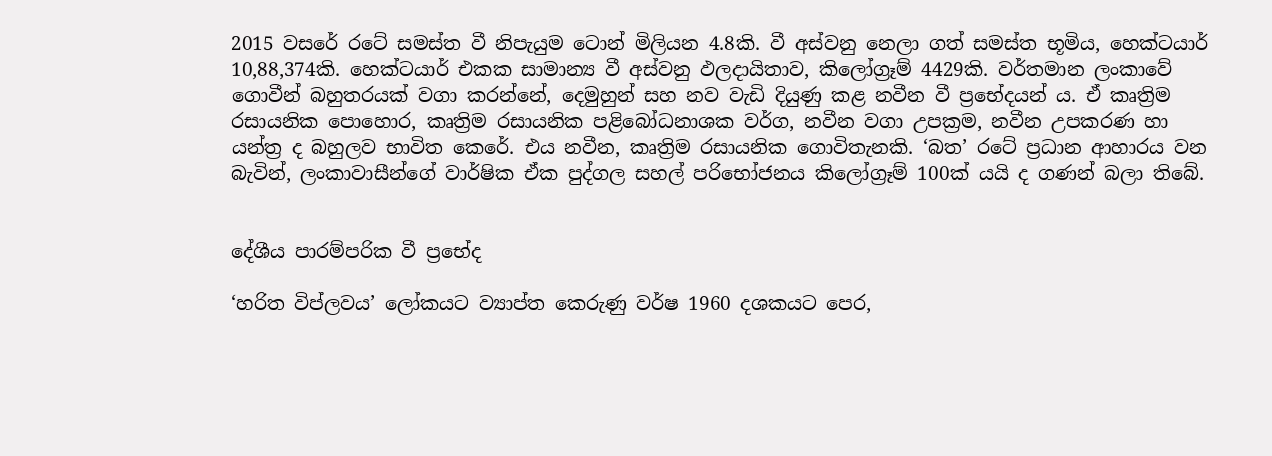2015 වසරේ රටේ සමස්ත වී නිපැයුම ටොන් මිලියන 4.8කි. වී අස්වනු නෙලා ගත් සමස්ත භූමිය, හෙක්ටයාර් 10,88,374කි. හෙක්ටයාර් එකක සාමාන්‍ය වී අස්වනු ඵලදායිතාව, කිලෝග්‍රෑම් 4429කි. වර්තමාන ලංකාවේ ගොවීන් බහුතරයක් වගා කරන්නේ, දෙමුහුන් සහ නව වැඩි දියුණු කළ නවීන වී ප්‍රභේදයන් ය. ඒ කෘත්‍රිම රසායනික පොහොර, කෘත්‍රිම රසායනික පළිබෝධනාශක වර්ග, නවීන වගා උපක්‍රම, නවීන උපකරණ හා යන්ත්‍ර ද බහුලව භාවිත කෙරේ. එය නවීන, කෘත්‍රිම රසායනික ගොවිතැනකි. ‘බත’ රටේ ප්‍රධාන ආහාරය වන බැවින්, ලංකාවාසීන්ගේ වාර්ෂික ඒක පුද්ගල සහල් පරිභෝජනය කිලෝග්‍රෑම් 100ක් යයි ද ගණන් බලා තිබේ.


දේශීය පාරම්පරික වී ප්‍රභේද

‘හරිත විප්ලවය’ ලෝකයට ව්‍යාප්ත කෙරුණු වර්ෂ 1960 දශකයට පෙර,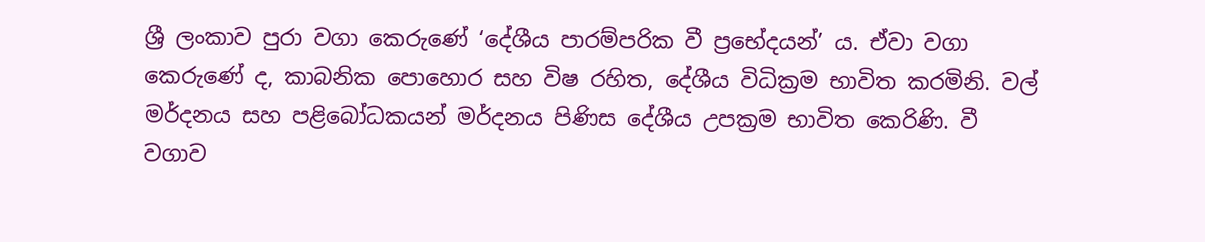ශ්‍රී ලංකාව පුරා වගා කෙරුණේ ‘දේශීය පාරම්පරික වී ප්‍රභේදයන්’ ය. ඒවා වගා කෙරුණේ ද, කාබනික පොහොර සහ විෂ රහිත, දේශීය විධික්‍රම භාවිත කරමිනි. වල් මර්දනය සහ පළිබෝධකයන් මර්දනය පිණිස දේශීය උපක්‍රම භාවිත කෙරිණි. වී වගාව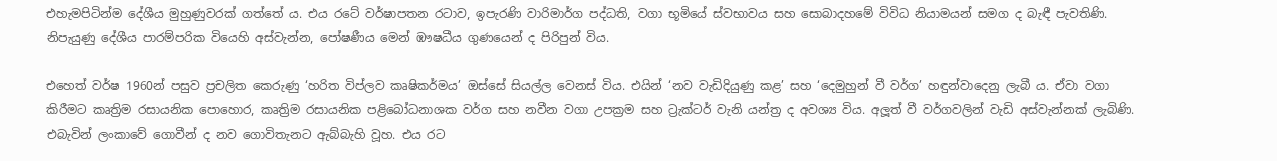එහැමපිටින්ම දේශීය මුහුණුවරක් ගත්තේ ය. එය රටේ වර්ෂාපතන රටාව, ඉපැරණි වාරිමාර්ග පද්ධති, වගා භූමියේ ස්වභාවය සහ සොබාදහමේ විවිධ නියාමයන් සමග ද බැඳී පැවතිණි. නිපැයුණු දේශීය පාරම්පරික වියෙහි අස්වැන්න, පෝෂණීය මෙන් ඹෟෂධීය ගුණයෙන් ද පිරිපුන් විය.

එහෙත් වර්ෂ 1960න් පසුව ප්‍රචලිත කෙරුණු ‘හරිත විප්ලව කෘෂිකර්මය’ ඔස්සේ සියල්ල වෙනස් විය. එයින් ‘නව වැඩිදියුණු කළ’ සහ ‘දෙමුහුන් වී වර්ග’ හඳුන්වාදෙනු ලැබී ය. ඒවා වගා කිරීමට කෘත්‍රිම රසායනික පොහොර, කෘත්‍රිම රසායනික පළිබෝධනාශක වර්ග සහ නවීන වගා උපක්‍රම සහ ට්‍රැක්ටර් වැනි යන්ත්‍ර ද අවශ්‍ය විය. අලූත් වී වර්ගවලින් වැඩි අස්වැන්නක් ලැබිණි. එබැවින් ලංකාවේ ගොවීන් ද නව ගොවිතැනට ඇබ්බැහි වූහ. එය රට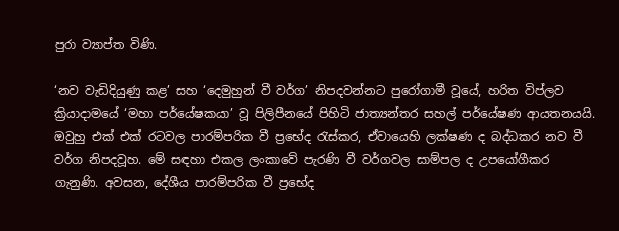පුරා ව්‍යාප්ත විණි.

‘නව වැඩිදියුණු කළ’ සහ ‘දෙමුහුන් වී වර්ග’ නිපදවන්නට පුරෝගාමී වූයේ, හරිත විප්ලව ක්‍රියාදාමයේ ‘මහා පර්යේෂකයා’ වූ පිලිපීනයේ පිහිටි ජාත්‍යන්තර සහල් පර්යේෂණ ආයතනයයි. ඔවුහු එක් එක් රටවල පාරම්පරික වී ප්‍රභේද රැස්කර, ඒවායෙහි ලක්ෂණ ද බද්ධකර නව වී වර්ග නිපදවූහ. මේ සඳහා එකල ලංකාවේ පැරණි වී වර්ගවල සාම්පල ද උපයෝගීකර ගැනුණි. අවසන, දේශීය පාරම්පරික වී ප්‍රභේද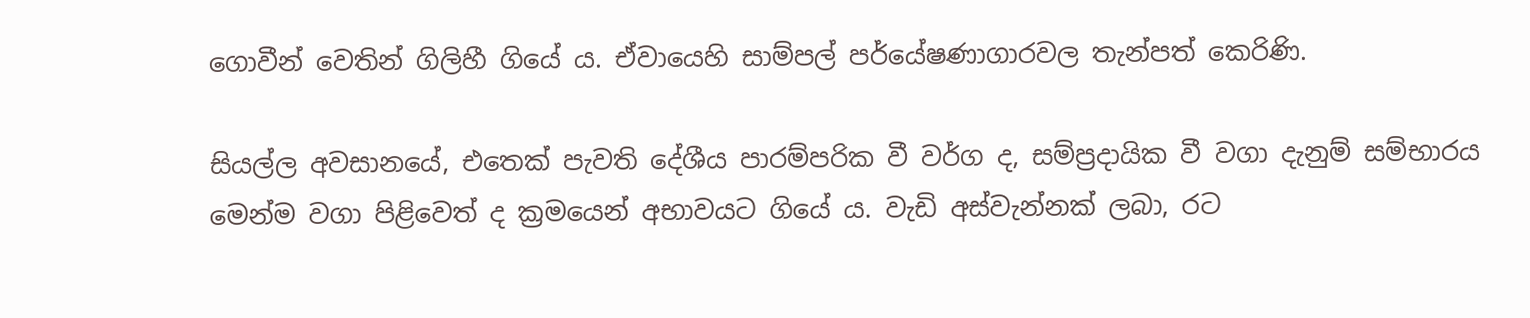ගොවීන් වෙතින් ගිලිහී ගියේ ය. ඒවායෙහි සාම්පල් පර්යේෂණාගාරවල තැන්පත් කෙරිණි.

සියල්ල අවසානයේ, එතෙක් පැවති දේශීය පාරම්පරික වී වර්ග ද, සම්ප්‍රදායික වී වගා දැනුම් සම්භාරය මෙන්ම වගා පිළිවෙත් ද ක්‍රමයෙන් අභාවයට ගියේ ය. වැඩි අස්වැන්නක් ලබා, රට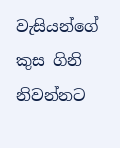වැසියන්ගේ කුස ගිනි නිවන්නට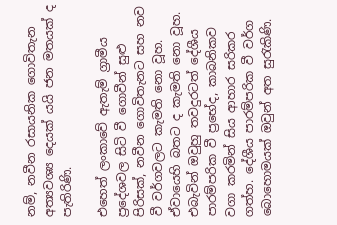නම්, නවීන රසායනික ගොවිතැන අත්‍යවශ්‍ය දෙයක් යයි ජන මතයක් ද පැතිරිණි.

එහෙත් ලංකාවේ ඇතැම් ග්‍රාමීය ප්‍රදේශවල සිටි වී ගොවීන් සුළු පිරිසක්, නවීන ගොවිතැනට සහ නව වී වර්ගවලට කැමති නො වූහ. ඒවායෙහි බතට ද කැමති නො වූහ. එබැවින් ඔවුහු තවදුරටත් දේශීය පාරම්පරික වී ප්‍රභේද, කාබනිකව වගා කරමින් සිය ආහාර සරිකර ගත්හ. දේශීය පාරම්පරික වී වර්ග බොහොමයක් ඔවුන් අත සුරැකිණි.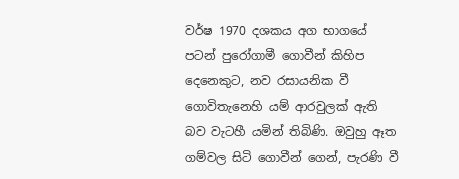වර්ෂ 1970 දශකය අග භාගයේ පටන් පුරෝගාමී ගොවීන් කිහිප දෙනෙකුට, නව රසායනික වී ගොවිතැනෙහි යම් ආරවුලක් ඇති බව වැටහී යමින් තිබිණි. ඔවුහු ඈත ගම්වල සිටි ගොවීන් ගෙන්, පැරණි වී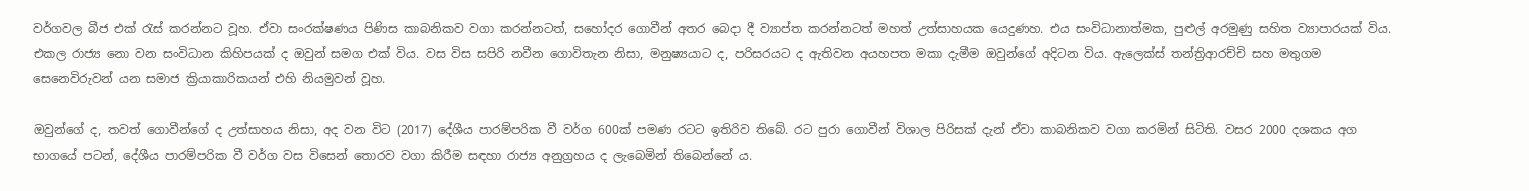වර්ගවල බීජ එක් රැස් කරන්නට වූහ. ඒවා සංරක්ෂණය පිණිස කාබනිකව වගා කරන්නටත්, සහෝදර ගොවීන් අතර බෙදා දී ව්‍යාප්ත කරන්නටත් මහත් උත්සාහයක යෙදුණහ. එය සංවිධානාත්මක, පුළුල් අරමුණු සහිත ව්‍යාපාරයක් විය. එකල රාජ්‍ය නො වන සංවිධාන කිහිපයක් ද ඔවුන් සමග එක් විය. වස විස සපිරි නවීන ගොවිතැන නිසා, මනුෂ්‍යයාට ද, පරිසරයට ද ඇතිවන අයහපත මකා දැමීම ඔවුන්ගේ අදිටන විය. ඇලෙක්ස් තන්ත්‍රිආරච්චි සහ මතුගම සෙනෙවිරුවන් යන සමාජ ක්‍රියාකාරිකයන් එහි නියමුවන් වූහ.

ඔවුන්ගේ ද, තවත් ගොවීන්ගේ ද උත්සාහය නිසා, අද වන විට (2017) දේශීය පාරම්පරික වී වර්ග 600ක් පමණ රටට ඉතිරිව තිබේ. රට පුරා ගොවීන් විශාල පිරිසක් දැන් ඒවා කාබනිකව වගා කරමින් සිටිති. වසර 2000 දශකය අග භාගයේ පටන්, දේශීය පාරම්පරික වී වර්ග වස විසෙන් තොරව වගා කිරීම සඳහා රාජ්‍ය අනුග්‍රහය ද ලැබෙමින් තිබෙන්නේ ය.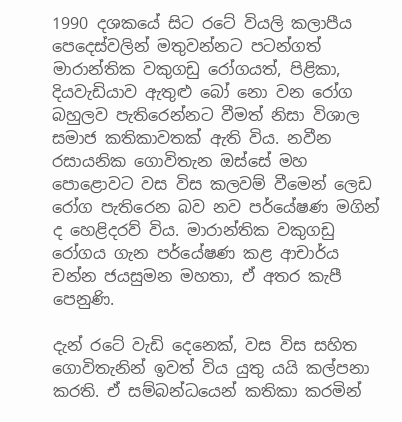1990 දශකයේ සිට රටේ වියලි කලාපීය පෙදෙස්වලින් මතුවන්නට පටන්ගත් මාරාන්තික වකුගඩු රෝගයත්, පිළිකා, දියවැඩියාව ඇතුළු බෝ නො වන රෝග බහුලව පැතිරෙන්නට වීමත් නිසා විශාල සමාජ කතිකාවතක් ඇති විය. නවීන රසායනික ගොවිතැන ඔස්සේ මහ පොළොවට වස විස කලවම් වීමෙන් ලෙඩ රෝග පැතිරෙන බව නව පර්යේෂණ මගින් ද හෙළිදරව් විය. මාරාන්තික වකුගඩු රෝගය ගැන පර්යේෂණ කළ ආචාර්ය චන්න ජයසුමන මහතා, ඒ අතර කැපී පෙනුණි.

දැන් රටේ වැඩි දෙනෙක්, වස විස සහිත ගොවිතැනින් ඉවත් විය යුතු යයි කල්පනා කරති. ඒ සම්බන්ධයෙන් කතිකා කරමින්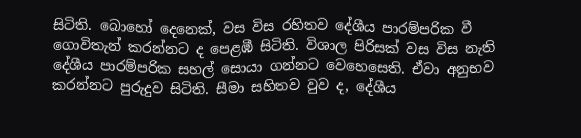සිටිති. බොහෝ දෙනෙක්, වස විස රහිතව දේශීය පාරම්පරික වී ගොවිතැන් කරන්නට ද පෙළඹී සිටිති. විශාල පිරිසක් වස විස නැති දේශීය පාරම්පරික සහල් සොයා ගන්නට වෙහෙසෙති. ඒවා අනුභව කරන්නට පුරුදුව සිටිති. සීමා සහිතව වුව ද, දේශීය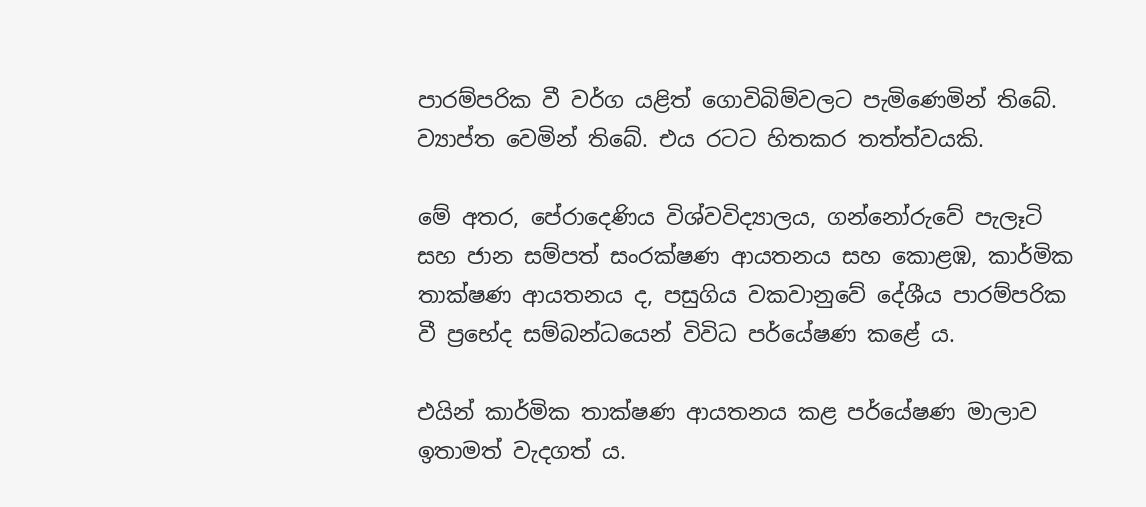පාරම්පරික වී වර්ග යළිත් ගොවිබිම්වලට පැමිණෙමින් තිබේ. ව්‍යාප්ත වෙමින් තිබේ. එය රටට හිතකර තත්ත්වයකි.

මේ අතර, පේරාදෙණිය විශ්වවිද්‍යාලය, ගන්නෝරුවේ පැලෑටි සහ ජාන සම්පත් සංරක්ෂණ ආයතනය සහ කොළඹ, කාර්මික තාක්ෂණ ආයතනය ද, පසුගිය වකවානුවේ දේශීය පාරම්පරික වී ප්‍රභේද සම්බන්ධයෙන් විවිධ පර්යේෂණ කළේ ය.

එයින් කාර්මික තාක්ෂණ ආයතනය කළ පර්යේෂණ මාලාව ඉතාමත් වැදගත් ය.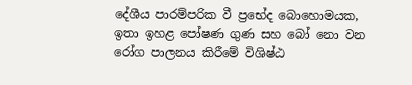දේශීය පාරම්පරික වී ප්‍රභේද බොහොමයක, ඉතා ඉහළ පෝෂණ ගුණ සහ බෝ නො වන රෝග පාලනය කිරීමේ විශිෂ්ඨ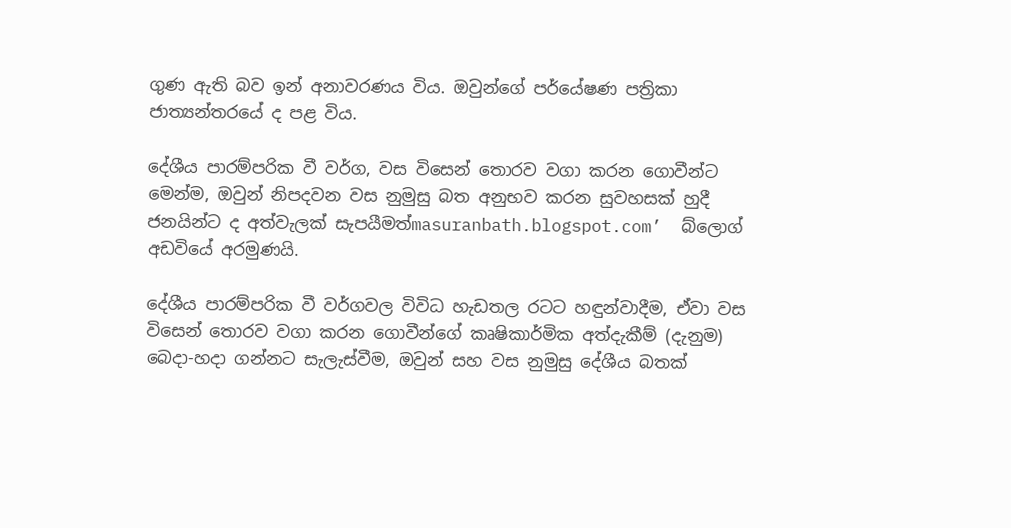ගුණ ඇති බව ඉන් අනාවරණය විය. ඔවුන්ගේ පර්යේෂණ පත්‍රිකා ජාත්‍යන්තරයේ ද පළ විය.

දේශීය පාරම්පරික වී වර්ග, වස විසෙන් තොරව වගා කරන ගොවීන්ට මෙන්ම, ඔවුන් නිපදවන වස නුමුසු බත අනුභව කරන සුවහසක් හුදී ජනයින්ට ද අත්වැලක් සැපයීමත්masuranbath.blogspot.com’  බ්ලොග් අඩවියේ අරමුණයි.

දේශීය පාරම්පරික වී වර්ගවල විවිධ හැඩතල රටට හඳුන්වාදීම, ඒවා වස විසෙන් තොරව වගා කරන ගොවීන්ගේ කෘෂිකාර්මික අත්දැකීම් (දැනුම) බෙදා-හදා ගන්නට සැලැස්වීම, ඔවුන් සහ වස නුමුසු දේශීය බතක්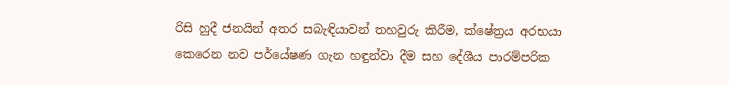රිසි හුදී ජනයින් අතර සබැඳියාවන් තහවුරු කිරීම, ක්ෂේත්‍රය අරභයා කෙරෙන නව පර්යේෂණ ගැන හඳුන්වා දීම සහ දේශීය පාරම්පරික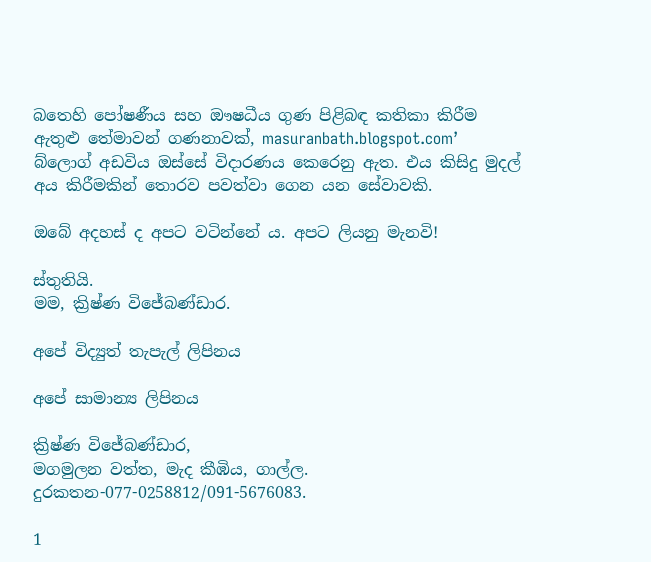බතෙහි පෝෂණීය සහ ඖෂධීය ගුණ පිළිබඳ කතිකා කිරීම ඇතුළු තේමාවන් ගණනාවක්, masuranbath.blogspot.com’ බ්ලොග් අඩවිය ඔස්සේ විදාරණය කෙරෙනු ඇත. එය කිසිදු මුදල් අය කිරීමකින් තොරව පවත්වා ගෙන යන සේවාවකි.

ඔබේ අදහස් ද අපට වටින්නේ ය. අපට ලියනු මැනවි!

ස්තුතියි.
මම, ක්‍රිෂ්ණ විජේබණ්ඩාර.

අපේ විද්‍යුත් තැපැල් ලිපිනය

අපේ සාමාන්‍ය ලිපිනය

ක්‍රිෂ්ණ විජේබණ්ඩාර,
මගමුලන වත්ත, මැද කීඹිය, ගාල්ල.
දුරකතන-077-0258812/091-5676083.

1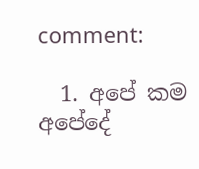comment:

  1. අපේ කම අපේදේ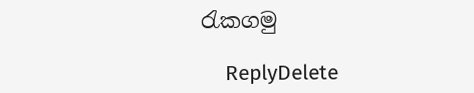රැකගමු

    ReplyDelete